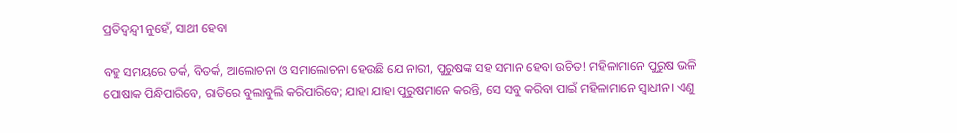ପ୍ରତିଦ୍ବନ୍ଦ୍ୱୀ ନୁହେଁ, ସାଥୀ ହେବା

ବହୁ ସମୟରେ ତର୍କ, ବିତର୍କ, ଆଲୋଚନା ଓ ସମାଲୋଚନା ହେଉଛି ଯେ ନାରୀ, ପୁରୁଷଙ୍କ ସହ ସମାନ ହେବା ଉଚିତ! ମହିଳାମାନେ ପୁରୁଷ ଭଳି ପୋଷାକ ପିନ୍ଧିପାରିବେ, ରାତିରେ ବୁଲାବୁଲି କରିପାରିବେ; ଯାହା ଯାହା ପୁରୁଷମାନେ କରନ୍ତି, ସେ ସବୁ କରିବା ପାଇଁ ମହିଳାମାନେ ସ୍ବାଧୀନ। ଏଣୁ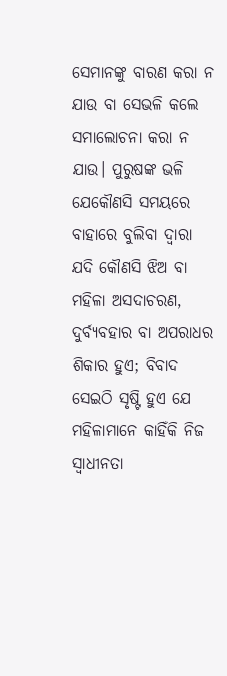ସେମାନଙ୍କୁ ବାରଣ କରା ନ ଯାଉ ବା ସେଭଳି କଲେ ସମାଲୋଚନା କରା ନ ଯାଉ। ପୁରୁଷଙ୍କ ଭଳି ଯେକୌଣସି ସମୟରେ ବାହାରେ ବୁଲିବା ଦ୍ୱାରା ଯଦି କୌଣସି ଝିଅ ବା ମହିଳା ଅସଦାଚରଣ, ଦୁର୍ବ୍ୟବହାର ବା ଅପରାଧର ଶିକାର ହୁଏ; ବିବାଦ ସେଇଠି ସୃଷ୍ଟି ହୁଏ ଯେ ମହିଳାମାନେ କାହିଁକି ନିଜ ସ୍ବାଧୀନତା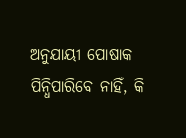ଅନୁଯାୟୀ ପୋଷାକ ପିନ୍ଧିପାରିବେ ନାହିଁ, କି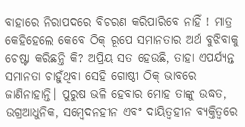ବାହାରେ ନିରାପଦରେ ବିଚରଣ କରିପାରିବେ ନାହିଁ ! ମାତ୍ର କେହିହେଲେ କେବେ ଠିକ୍‌ ରୂପେ ସମାନତାର ଅର୍ଥ ବୁଝିବାକୁ ଚେଷ୍ଟା କରିଛନ୍ତି କି? ଅପ୍ରିୟ ସତ ହେଉଛି, ତାହା ଏପର୍ଯ୍ୟନ୍ତ ସମାନତା ଚାହୁଁଥିବା ସେହି ଗୋଷ୍ଠୀ ଠିକ୍‌ ଭାବରେ ଜାଣିନାହାନ୍ତି। ପୁରୁଷ ଭଳି ହେବାର ମୋହ ତାଙ୍କୁ ଉଦ୍ଧତ, ଉଗ୍ରଆଧୁନିକ, ସମ୍ବେଦନହୀନ ଏବଂ ଦାୟିତ୍ୱହୀନ ବ୍ୟକ୍ତିତ୍ୱରେ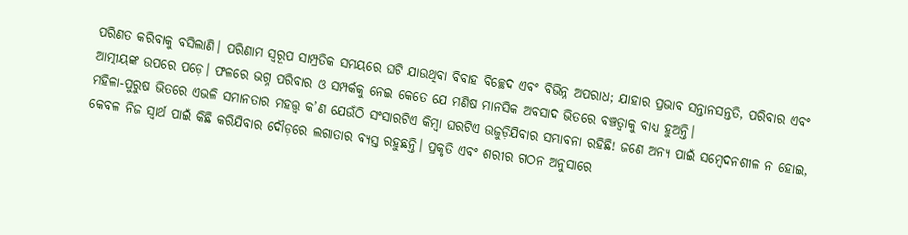ପରିଣତ କରିବାକୁ ବସିଲାଣି। ପରିଣାମ ସ୍ବରୂପ ସାମ୍ପ୍ରତିକ ସମୟରେ ଘଟି ଯାଉଥିବା ବିବାହ ବିଚ୍ଛେଦ ଏବଂ ବିଭିନ୍ନ ଅପରାଧ; ଯାହାର ପ୍ରଭାବ ସନ୍ତାନସନ୍ତତି, ପରିବାର ଏବଂ ଆତ୍ମୀୟଙ୍କ ଉପରେ ପଡ଼େ। ଫଳରେ ଭଗ୍ନ ପରିବାର ଓ ସମ୍ପର୍କକୁ ନେଇ କେତେ ଯେ ମଣିଷ ମାନସିକ ଅବସାଦ ଭିତରେ ବଞ୍ଚତ୍ବାକୁ ବାଧ୍ୟ ହୁଅନ୍ତି।
ମହିଳା-ପୁରୁଷ ଭିତରେ ଏଭଳି ସମାନତାର ମହତ୍ତ୍ୱ କ’ଣ ଯେଉଁଠି ସଂସାରଟିଏ କିମ୍ବା ଘରଟିଏ ଉଜୁଡ଼ିଯିବାର ସମ୍ଭାବନା ରହିଛି! ଜଣେ ଅନ୍ୟ ପାଇଁ ସମ୍ବେଦନଶୀଳ ନ ହୋଇ, କେବଳ ନିଜ ସ୍ବାର୍ଥ ପାଇଁ କିଛି କରିଯିବାର ଦୌଡ଼ରେ ଲଗାତାର ବ୍ୟସ୍ତ ରହୁଛନ୍ତି। ପ୍ରକୃତି ଏବଂ ଶରୀର ଗଠନ ଅନୁସାରେ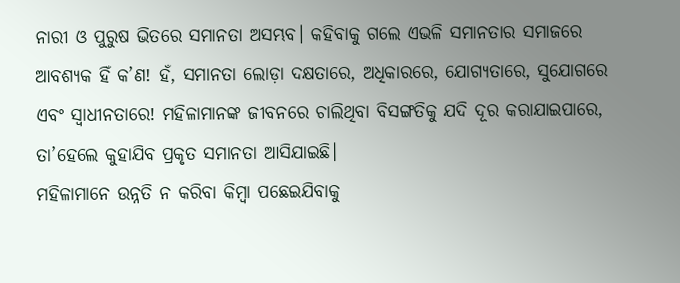ନାରୀ ଓ ପୁରୁଷ ଭିତରେ ସମାନତା ଅସମ୍ଭବ। କହିବାକୁ ଗଲେ ଏଭଳି ସମାନତାର ସମାଜରେ ଆବଶ୍ୟକ ହିଁ କ’ଣ! ହଁ, ସମାନତା ଲୋଡ଼ା ଦକ୍ଷତାରେ, ଅଧିକାରରେ, ଯୋଗ୍ୟତାରେ, ସୁଯୋଗରେ ଏବଂ ସ୍ବାଧୀନତାରେ! ମହିଳାମାନଙ୍କ ଜୀବନରେ ଚାଲିଥିବା ବିସଙ୍ଗତିକୁ ଯଦି ଦୂର କରାଯାଇପାରେ, ତା’ହେଲେ କୁହାଯିବ ପ୍ରକୃତ ସମାନତା ଆସିଯାଇଛି।
ମହିଳାମାନେ ଉନ୍ନତି ନ କରିବା କିମ୍ବା ପଛେଇଯିବାକୁ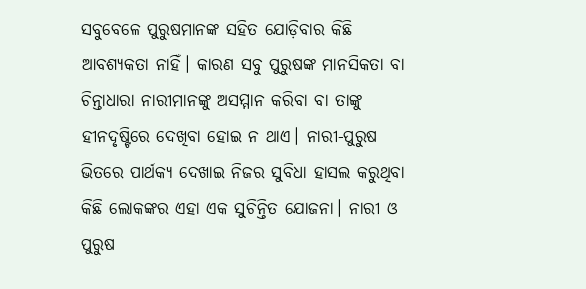ସବୁବେଳେ ପୁରୁଷମାନଙ୍କ ସହିତ ଯୋଡ଼ିବାର କିଛି ଆବଶ୍ୟକତା ନାହିଁ। କାରଣ ସବୁ ପୁରୁଷଙ୍କ ମାନସିକତା ବା ଚିନ୍ତାଧାରା ନାରୀମାନଙ୍କୁ ଅସମ୍ମାନ କରିବା ବା ତାଙ୍କୁ ହୀନଦୃଷ୍ଟିରେ ଦେଖିବା ହୋଇ ନ ଥାଏ। ନାରୀ-ପୁରୁଷ ଭିତରେ ପାର୍ଥକ୍ୟ ଦେଖାଇ ନିଜର ସୁବିଧା ହାସଲ କରୁଥିବା କିଛି ଲୋକଙ୍କର ଏହା ଏକ ସୁଚିନ୍ତିତ ଯୋଜନା। ନାରୀ ଓ ପୁରୁଷ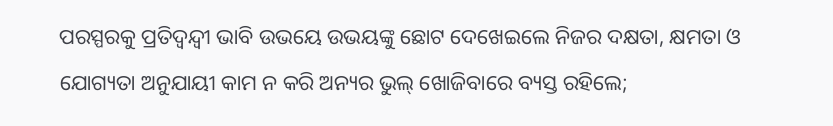ପରସ୍ପରକୁ ପ୍ରତିଦ୍ବନ୍ଦ୍ୱୀ ଭାବି ଉଭୟେ ଉଭୟଙ୍କୁ ଛୋଟ ଦେଖେଇଲେ ନିଜର ଦକ୍ଷତା, କ୍ଷମତା ଓ ଯୋଗ୍ୟତା ଅନୁଯାୟୀ କାମ ନ କରି ଅନ୍ୟର ଭୁଲ୍‌ ଖୋଜିବାରେ ବ୍ୟସ୍ତ ରହିଲେ;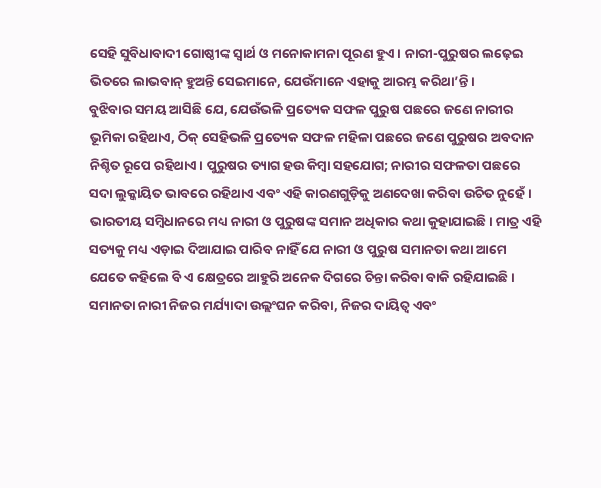ସେହି ସୁବିଧାବାଦୀ ଗୋଷ୍ଠୀଙ୍କ ସ୍ବାର୍ଥ ଓ ମନୋକାମନା ପୂରଣ ହୁଏ। ନାରୀ-ପୁରୁଷର ଲଢ଼େଇ ଭିତରେ ଲାଭବାନ୍‌ ହୁଅନ୍ତି ସେଇମାନେ, ଯେଉଁମାନେ ଏହାକୁ ଆରମ୍ଭ କରିଥା’ନ୍ତି।
ବୁଝିବାର ସମୟ ଆସିଛି ଯେ, ଯେଉଁଭଳି ପ୍ରତ୍ୟେକ ସଫଳ ପୁରୁଷ ପଛରେ ଜଣେ ନାରୀର ଭୂମିକା ରହିଥାଏ, ଠିକ୍‌ ସେହିଭଳି ପ୍ରତ୍ୟେକ ସଫଳ ମହିଳା ପଛରେ ଜଣେ ପୁରୁଷର ଅବଦାନ ନିଶ୍ଚିତ ରୂପେ ରହିଥାଏ। ପୁରୁଷର ତ୍ୟାଗ ହଉ କିମ୍ବା ସହଯୋଗ; ନାରୀର ସଫଳତା ପଛରେ ସଦା ଲୁକ୍କାୟିତ ଭାବରେ ରହିଥାଏ ଏବଂ ଏହି କାରଣଗୁଡ଼ିକୁ ଅଣଦେଖା କରିବା ଉଚିତ ନୁହେଁ। ଭାରତୀୟ ସମ୍ବିଧାନରେ ମଧ୍ୟ ନାରୀ ଓ ପୁରୁଷଙ୍କ ସମାନ ଅଧିକାର କଥା କୁହାଯାଇଛି। ମାତ୍ର ଏହି ସତ୍ୟକୁ ମଧ୍ୟ ଏଡ଼ାଇ ଦିଆଯାଇ ପାରିବ ନାହିଁ ଯେ ନାରୀ ଓ ପୁରୁଷ ସମାନତା କଥା ଆମେ ଯେତେ କହିଲେ ବି ଏ କ୍ଷେତ୍ରରେ ଆହୁରି ଅନେକ ଦିଗରେ ଚିନ୍ତା କରିବା ବାକି ରହିଯାଇଛି।
ସମାନତା ନାରୀ ନିଜର ମର୍ଯ୍ୟାଦା ଉଲ୍ଲଂଘନ କରିବା, ନିଜର ଦାୟିତ୍ୱ ଏବଂ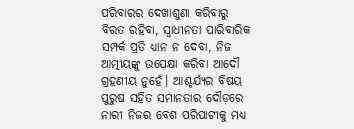ପରିବାରର ଦେଖାଶୁଣା କରିବାରୁ ବିରତ ରହିବା, ସ୍ବାଧୀନତା ପାରିବାରିକ ସମ୍ପର୍କ ପ୍ରତି ଧ୍ୟାନ ନ ଦେବା, ନିଜ ଆତ୍ମୀୟଙ୍କୁ ଉପେକ୍ଷା କରିବା ଆଦୌ ଗ୍ରହଣୀୟ ନୁହେଁ। ଆଶ୍ଚର୍ଯ୍ୟର ବିଷୟ ପୁରୁଷ ସହିତ ସମାନତାର ଦୌଡ଼ରେ ନାରୀ ନିଜର ବେଶ ପରିପାଟୀକୁ ମଧ୍ୟ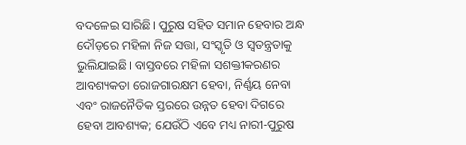ବଦଳେଇ ସାରିଛି। ପୁରୁଷ ସହିତ ସମାନ ହେବାର ଅନ୍ଧ ଦୌଡ଼ରେ ମହିଳା ନିଜ ସତ୍ତା, ସଂସ୍କୃତି ଓ ସ୍ବତନ୍ତ୍ରତାକୁ ଭୁଲିଯାଇଛି। ବାସ୍ତବରେ ମହିଳା ସଶକ୍ତୀକରଣର ଆବଶ୍ୟକତା ରୋଜଗାରକ୍ଷମ ହେବା, ନିର୍ଣ୍ଣୟ ନେବା ଏବଂ ରାଜନୈତିକ ସ୍ତରରେ ଉନ୍ନତ ହେବା ଦିଗରେ ହେବା ଆବଶ୍ୟକ; ଯେଉଁଠି ଏବେ ମଧ୍ୟ ନାରୀ-ପୁରୁଷ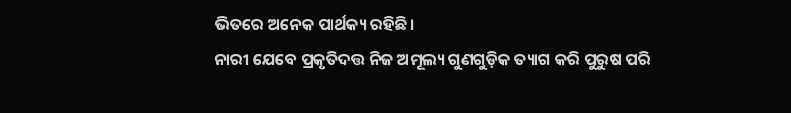ଭିତରେ ଅନେକ ପାର୍ଥକ୍ୟ ରହିଛି।
ନାରୀ ଯେବେ ପ୍ରକୃତିଦତ୍ତ ନିଜ ଅମୂଲ୍ୟ ଗୁଣଗୁଡ଼ିକ ତ୍ୟାଗ କରି ପୁରୁଷ ପରି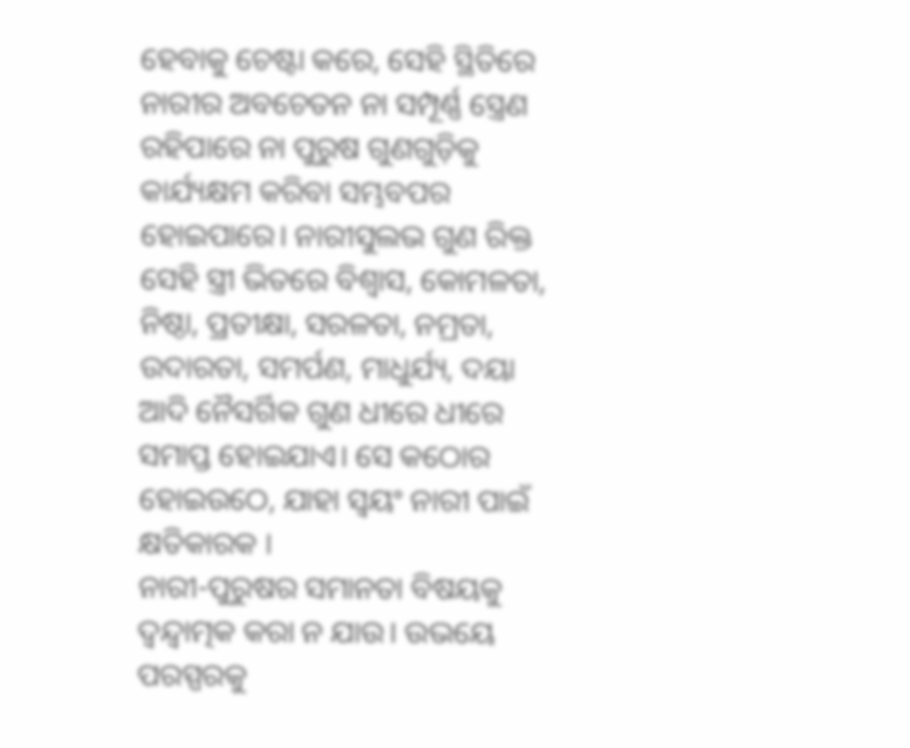ହେବାକୁ ଚେଷ୍ଟା କରେ, ସେହି ସ୍ଥିତିରେ ନାରୀର ଅବଚେତନ ନା ସମ୍ପୂର୍ଣ୍ଣ ସ୍ତ୍ରେଣ ରହିପାରେ ନା ପୁରୁଷ ଗୁଣଗୁଡ଼ିକୁ କାର୍ଯ୍ୟକ୍ଷମ କରିବା ସମ୍ଭବପର ହୋଇପାରେ। ନାରୀସୁଲଭ ଗୁଣ ରିକ୍ତ ସେହି ସ୍ତ୍ରୀ ଭିତରେ ବିଶ୍ୱାସ, କୋମଳତା, ନିଷ୍ଠା, ପ୍ରତୀକ୍ଷା, ସରଳତା, ନମ୍ରତା, ଉଦାରତା, ସମର୍ପଣ, ମାଧୁର୍ଯ୍ୟ, ଦୟା ଆଦି ନୈସର୍ଗିକ ଗୁଣ ଧୀରେ ଧୀରେ ସମାପ୍ତ ହୋଇଯାଏ। ସେ କଠୋର ହୋଇଉଠେ, ଯାହା ସ୍ବୟଂ ନାରୀ ପାଇଁ କ୍ଷତିକାରକ ।
ନାରୀ-ପୁରୁଷର ସମାନତା ବିଷୟକୁ ଦ୍ବନ୍ଦ୍ୱାତ୍ମକ କରା ନ ଯାଉ। ଉଭୟେ ପରସ୍ପରକୁ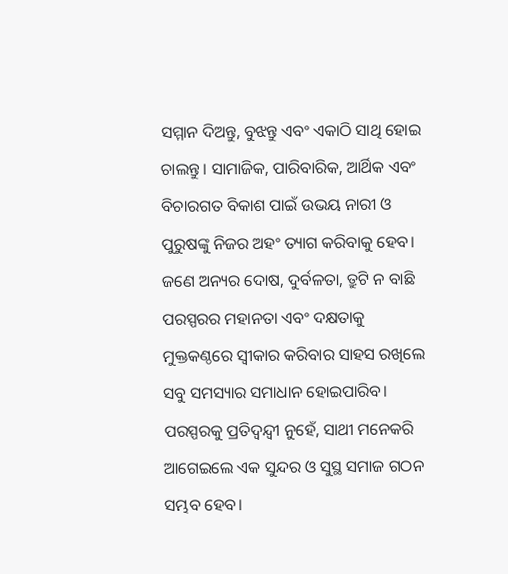ସମ୍ମାନ ଦିଅନ୍ତୁ, ବୁଝନ୍ତୁ ଏବଂ ଏକାଠି ସାଥି ହୋଇ ଚାଲନ୍ତୁ। ସାମାଜିକ, ପାରିବାରିକ, ଆର୍ଥିକ ଏବଂ ବିଚାରଗତ ବିକାଶ ପାଇଁ ଉଭୟ ନାରୀ ଓ ପୁରୁଷଙ୍କୁ ନିଜର ଅହଂ ତ୍ୟାଗ କରିବାକୁ ହେବ। ଜଣେ ଅନ୍ୟର ଦୋଷ, ଦୁର୍ବଳତା, ତ୍ରୁଟି ନ ବାଛି ପରସ୍ପରର ମହାନତା ଏବଂ ଦକ୍ଷତାକୁ ମୁକ୍ତକଣ୍ଠରେ ସ୍ବୀକାର କରିବାର ସାହସ ରଖିଲେ ସବୁ ସମସ୍ୟାର ସମାଧାନ ହୋଇପାରିବ। ପରସ୍ପରକୁ ପ୍ରତିଦ୍ବନ୍ଦ୍ୱୀ ନୁହେଁ, ସାଥୀ ମନେକରି ଆଗେଇଲେ ଏକ ସୁନ୍ଦର ଓ ସୁସ୍ଥ ସମାଜ ଗଠନ ସମ୍ଭବ ହେବ।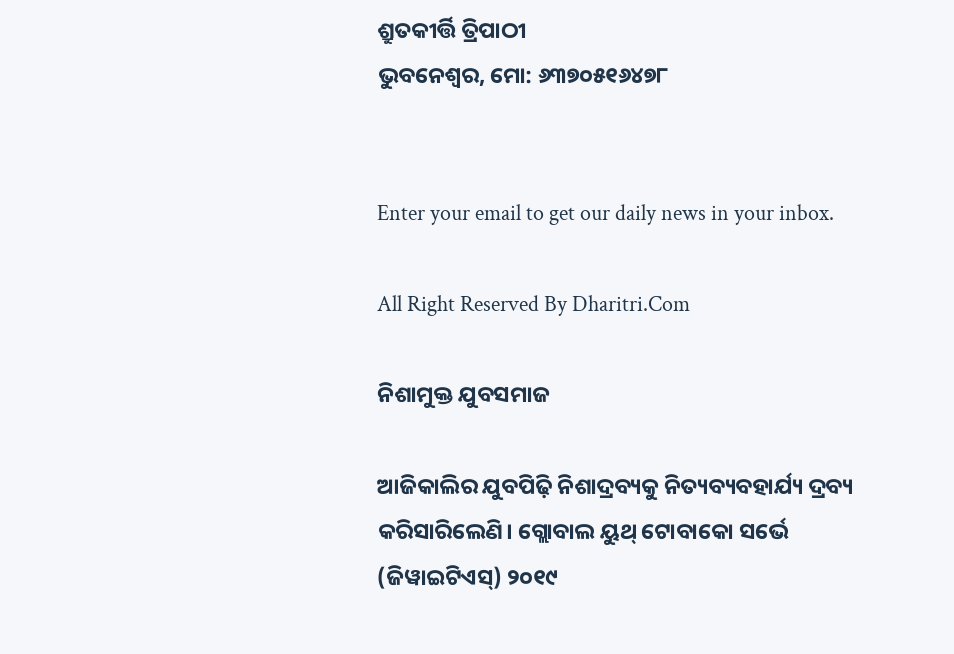ଶ୍ରୁତକୀର୍ତ୍ତି ତ୍ରିପାଠୀ
ଭୁବନେଶ୍ୱର, ମୋ: ୬୩୭୦୫୧୬୪୭୮


Enter your email to get our daily news in your inbox.

All Right Reserved By Dharitri.Com

ନିଶାମୁକ୍ତ ଯୁବସମାଜ

ଆଜିକାଲିର ଯୁବପିଢ଼ି ନିଶାଦ୍ରବ୍ୟକୁ ନିତ୍ୟବ୍ୟବହାର୍ଯ୍ୟ ଦ୍ରବ୍ୟ କରିସାରିଲେଣି। ଗ୍ଲୋବାଲ ୟୁଥ୍‌ ଟୋବାକୋ ସର୍ଭେ (ଜିୱାଇଟିଏସ୍‌) ୨୦୧୯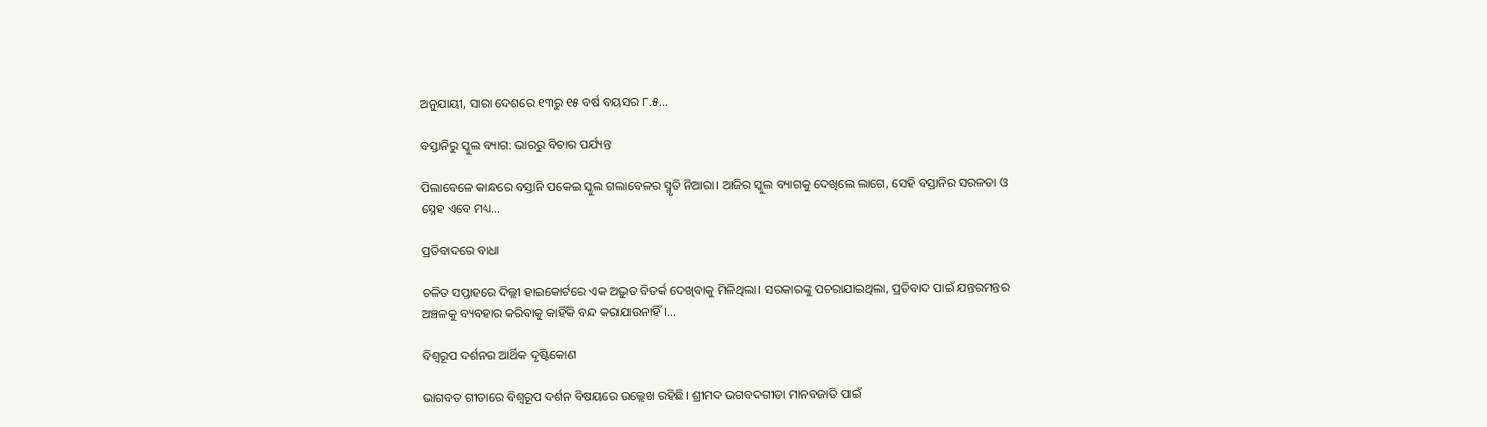ଅନୁଯାୟୀ, ସାରା ଦେଶରେ ୧୩ରୁ ୧୫ ବର୍ଷ ବୟସର ୮.୫…

ବସ୍ତାନିରୁ ସ୍କୁଲ ବ୍ୟାଗ: ଭାରରୁ ବିଚାର ପର୍ଯ୍ୟନ୍ତ

ପିଲାବେଳେ କାନ୍ଧରେ ବସ୍ତାନି ପକେଇ ସ୍କୁଲ ଗଲାବେଳର ସ୍ମୃତି ନିଆରା। ଆଜିର ସ୍କୁଲ ବ୍ୟାଗକୁ ଦେଖିଲେ ଲାଗେ, ସେହି ବସ୍ତାନିର ସରଳତା ଓ ସ୍ନେହ ଏବେ ମଧ୍ୟ…

ପ୍ରତିବାଦରେ ବାଧା

ଚଳିତ ସପ୍ତାହରେ ଦିଲ୍ଲୀ ହାଇକୋର୍ଟରେ ଏକ ଅଦ୍ଭୁତ ବିତର୍କ ଦେଖିବାକୁ ମିଳିଥିଲା। ସରକାରଙ୍କୁ ପଚରାଯାଇଥିଲା, ପ୍ରତିବାଦ ପାଇଁ ଯନ୍ତରମନ୍ତର ଅଞ୍ଚଳକୁ ବ୍ୟବହାର କରିବାକୁ କାହିଁକି ବନ୍ଦ କରାଯାଉନାହିଁ।…

ବିଶ୍ୱରୂପ ଦର୍ଶନର ଆର୍ଥିକ ଦୃଷ୍ଟିକୋଣ

ଭାଗବତ ଗୀତାରେ ବିଶ୍ୱରୂପ ଦର୍ଶନ ବିଷୟରେ ଉଲ୍ଲେଖ ରହିଛି। ଶ୍ରୀମଦ ଭଗବଦଗୀତା ମାନବଜାତି ପାଇଁ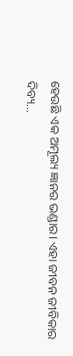ହେଉଛି ଏକ ଅମୂଲ୍ୟ ଜ୍ଞାନର ଭଣ୍ଡାର। ଏହା ଜୀବନ ଜୀବିକାର ଦିବ୍ୟ…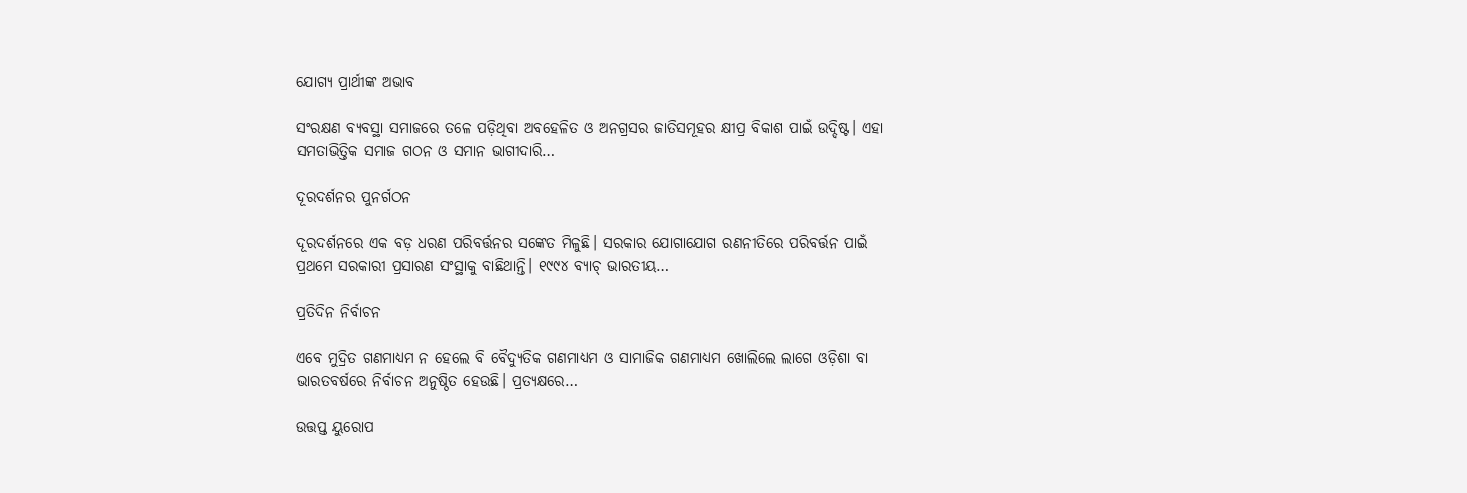ଯୋଗ୍ୟ ପ୍ରାର୍ଥୀଙ୍କ ଅଭାବ

ସଂରକ୍ଷଣ ବ୍ୟବସ୍ଥା ସମାଜରେ ତଳେ ପଡ଼ିଥିବା ଅବହେଳିତ ଓ ଅନଗ୍ରସର ଜାତିସମୂହର କ୍ଷୀପ୍ର ବିକାଶ ପାଇଁ ଉଦ୍ଦିଷ୍ଟ। ଏହା ସମତାଭିତ୍ତିକ ସମାଜ ଗଠନ ଓ ସମାନ ଭାଗୀଦାରି…

ଦୂରଦର୍ଶନର ପୁନର୍ଗଠନ

ଦୂରଦର୍ଶନରେ ଏକ ବଡ଼ ଧରଣ ପରିବର୍ତ୍ତନର ସଙ୍କେତ ମିଳୁଛି। ସରକାର ଯୋଗାଯୋଗ ରଣନୀତିରେ ପରିବର୍ତ୍ତନ ପାଇଁ ପ୍ରଥମେ ସରକାରୀ ପ୍ରସାରଣ ସଂସ୍ଥାକୁ ବାଛିଥାନ୍ତି। ୧୯୯୪ ବ୍ୟାଚ୍‌ ଭାରତୀୟ…

ପ୍ରତିଦିନ ନିର୍ବାଚନ

ଏବେ ମୁଦ୍ରିତ ଗଣମାଧ୍ୟମ ନ ହେଲେ ବି ବୈଦ୍ୟୁତିକ ଗଣମାଧ୍ୟମ ଓ ସାମାଜିକ ଗଣମାଧ୍ୟମ ଖୋଲିଲେ ଲାଗେ ଓଡ଼ିଶା ବା ଭାରତବର୍ଷରେ ନିର୍ବାଚନ ଅନୁଷ୍ଠିତ ହେଉଛି। ପ୍ରତ୍ୟକ୍ଷରେ…

ଉତ୍ତପ୍ତ ୟୁରୋପ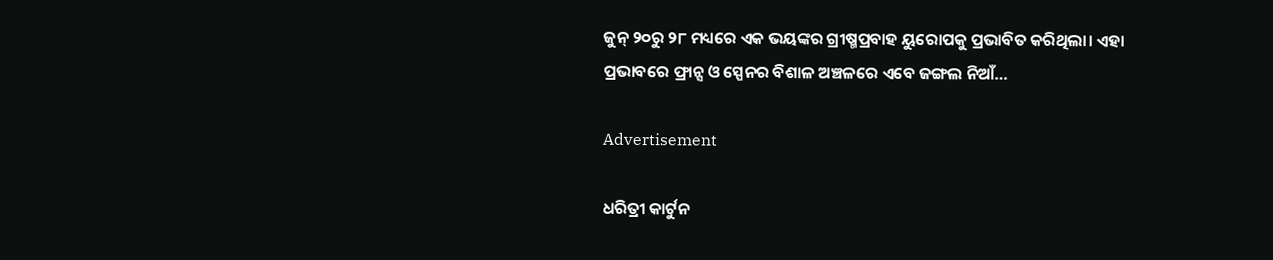ଜୁନ୍‌ ୨୦ରୁ ୨୮ ମଧ୍ୟରେ ଏକ ଭୟଙ୍କର ଗ୍ରୀଷ୍ମପ୍ରବାହ ୟୁରୋପକୁ ପ୍ରଭାବିତ କରିଥିଲା। ଏହା ପ୍ରଭାବରେ ଫ୍ରାନ୍ସ ଓ ସ୍ପେନର ବିଶାଳ ଅଞ୍ଚଳରେ ଏବେ ଜଙ୍ଗଲ ନିଆଁ…

Advertisement

ଧରିତ୍ରୀ କାର୍ଟୁନ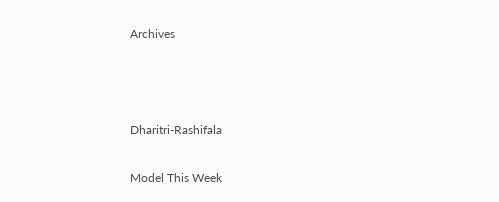Archives



Dharitri-Rashifala

Model This Week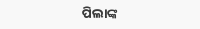ପିଲାଙ୍କ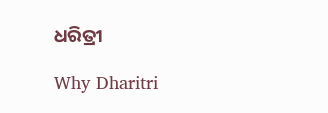ଧରିତ୍ରୀ

Why Dharitri